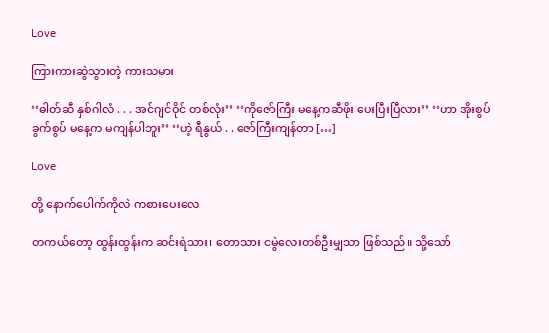Love

ကြားကားဆွဲသွားတဲ့ ကားသမား

‘‘ဓါတ်ဆီ နှစ်ဂါလံ . . . အင်ဂျင်ဝိုင် တစ်လုံး’’ ‘‘ကိုဇော်ကြီး မနေ့ကဆီဖိုး ပေးပြီးပြီလား’’ ‘‘ဟာ အိုးစွပ် ခွက်စွပ် မနေ့က မကျန်ပါဘူး’’ ‘‘ဟဲ့ ရီနွယ် . . ဇော်ကြီးကျန်တာ […]

Love

တို့ နောက်ပေါက်ကိုလဲ ကစားပေးလေ

တကယ်တော့ ထွန်းထွန်းက ဆင်းရဲသား၊ တောသား ငမွဲလေးတစ်ဦးမျှသာ ဖြစ်သည်။ သို့သော်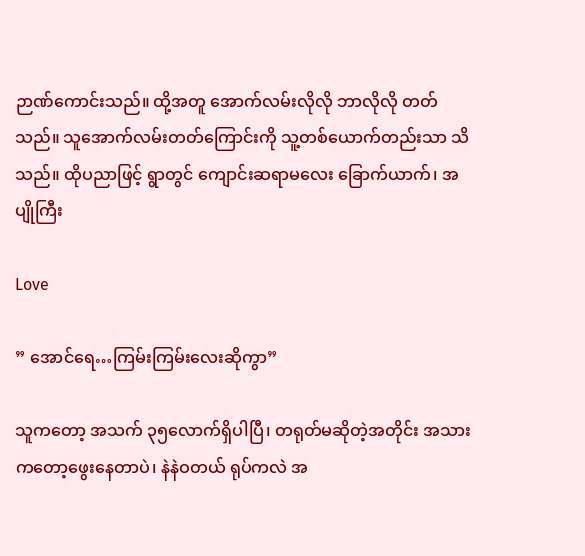ဉာဏ်ကောင်းသည်။ ထို့အတူ အောက်လမ်းလိုလို ဘာလိုလို တတ်သည်။ သူအောက်လမ်းတတ်ကြောင်းကို သူ့တစ်ယောက်တည်းသာ သိသည်။ ထိုပညာဖြင့် ရွာတွင် ကျောင်းဆရာမလေး ခြောက်ယာက်၊ အပျိုကြီး

Love

” အောင်ရေ…ကြမ်းကြမ်းလေးဆိုကွာ”

သူကတော့ အသက် ၃၅လောက်ရှိပါပြီ၊ တရုတ်မဆိုတဲ့အတိုင်း အသားကတော့ဖွေးနေတာပဲ၊ နဲနဲဝတယ် ရုပ်ကလဲ အ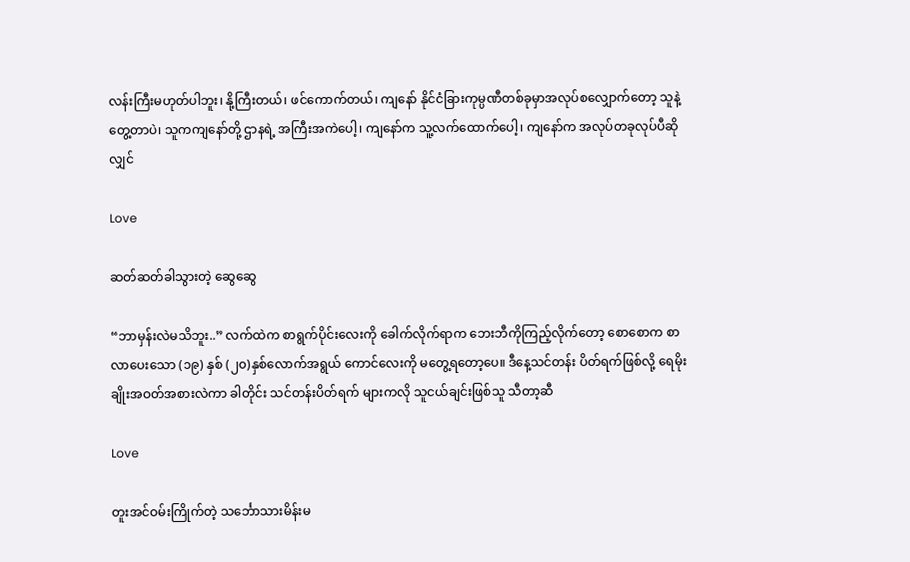လန်းကြီးမဟုတ်ပါဘူး၊ နို့ကြီးတယ်၊ ဖင်ကောက်တယ်၊ ကျနော် နိုင်ငံခြားကုမ္ပဏီတစ်ခုမှာအလုပ်စလျှောက်တော့ သူနဲ့တွေ့တာပဲ၊ သူကကျနော်တို့ ဌာနရဲ့ အကြီးအကဲပေါ့၊ ကျနော်က သူ့လက်ထောက်ပေါ့၊ ကျနော်က အလုပ်တခုလုပ်ပီဆိုလျှင်

Love

ဆတ်ဆတ်ခါသွားတဲ့ ဆွေဆွေ

“ဘာမှန်းလဲမသိဘူး..” လက်ထဲက စာရွက်ပိုင်းလေးကို ခေါက်လိုက်ရာက ဘေးဘီကိုကြည့်လိုက်တော့ စောစောက စာလာပေးသော (၁၉) နှစ် (၂၀)နှစ်လောက်အရွယ် ကောင်လေးကို မတွေ့ရတော့ပေ။ ဒီနေ့သင်တန်း ပိတ်ရက်ဖြစ်လို့ ရေမိုးချိုးအဝတ်အစားလဲကာ ခါတိုင်း သင်တန်းပိတ်ရက် များကလို သူငယ်ချင်းဖြစ်သူ သီတာ့ဆီ

Love

တူးအင်ဝမ်းကြိုက်တဲ့ သင်္ဘောသားမိန်းမ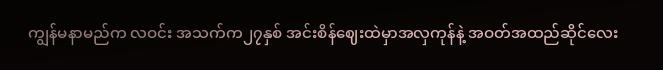ကျွန်မနာမည်က လဝင်း အသက်က၂၇နှစ် အင်းစိန်ဈေးထဲမှာအလှကုန်နဲ့ အဝတ်အထည်ဆိုင်လေး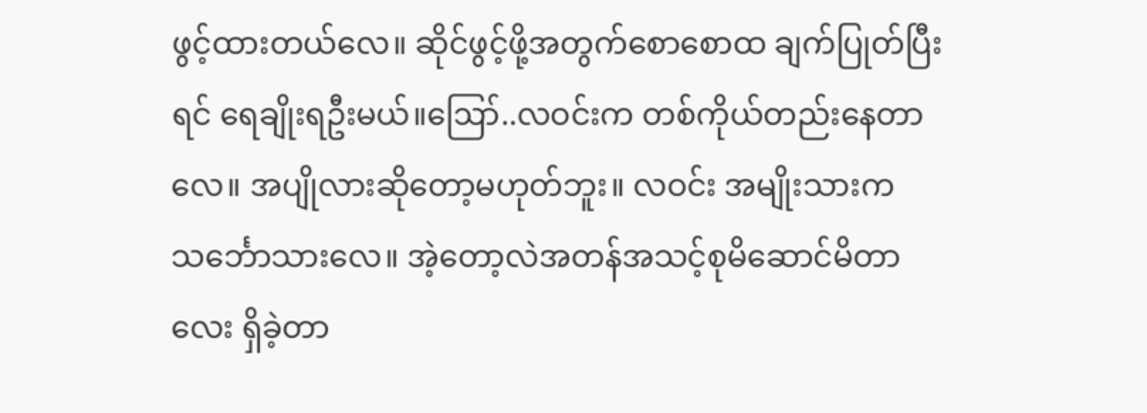ဖွင့်ထားတယ်လေ။ ဆိုင်ဖွင့်ဖို့အတွက်စောစောထ ချက်ပြုတ်ပြီးရင် ရေချိုးရဦးမယ်။ဪ..လဝင်းက တစ်ကိုယ်တည်းနေတာလေ။ အပျိုလားဆိုတော့မဟုတ်ဘူး။ လဝင်း အမျိုးသားက သင်္ဘောသားလေ။ အဲ့တော့လဲအတန်အသင့်စုမိဆောင်မိတာလေး ရှိခဲ့တာ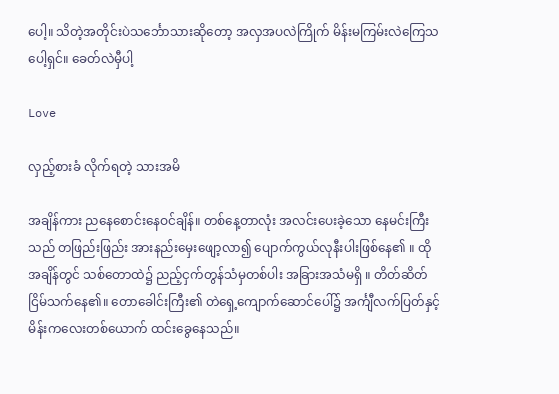ပေါ့။ သိတဲ့အတိုင်းပဲသင်္ဘောသားဆိုတော့ အလှအပလဲကြိုက် မိန်းမကြမ်းလဲကြေသပေါ့ရှင်။ ခေတ်လဲမှီပါ့

Love

လှည့်စားခံ လိုက်ရတဲ့ သားအမိ

အချိန်ကား ညနေစောင်းနေဝင်ချိန်။ တစ်နေ့တာလုံး အလင်းပေးခဲ့သော နေမင်းကြီးသည် တဖြည်းဖြည်း အားနည်းမှေးဖျော့လာ၍ ပျောက်ကွယ်လုနီးပါးဖြစ်နေ၏ ။ ထိုအချိန်တွင် သစ်တောထဲ၌ ညည့်ငှက်တွန်သံမှတစ်ပါး အခြားအသံမရှိ ။ တိတ်ဆိတ်ငြိမ်သက်နေ၏။ တောခေါင်းကြီး၏ တဲရှေ့ကျောက်ဆောင်ပေါ်၌ အင်္ကျီလက်ပြတ်နှင့် မိန်းကလေးတစ်ယောက် ထင်းခွေနေသည်။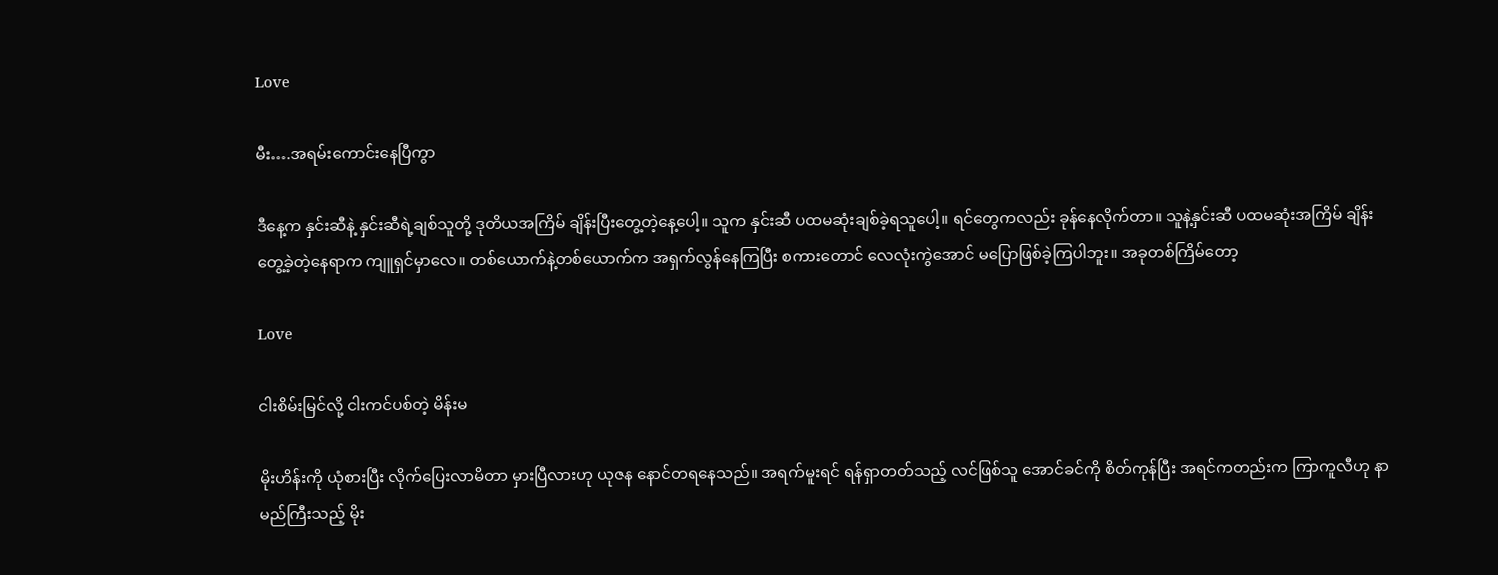Love

မီး….အရမ်းကောင်းနေပြီကွာ

ဒီနေ့က နှင်းဆီနဲ့ နှင်းဆီရဲ့ချစ်သူတို့ ဒုတိယအကြိမ် ချိန်းပြီးတွေ့တဲ့နေ့ပေါ့။ သူက နှင်းဆီ ပထမဆုံးချစ်ခဲ့ရသူပေါ့။ ရင်တွေကလည်း ခုန်နေလိုက်တာ။ သူနဲ့နှင်းဆီ ပထမဆုံးအကြိမ် ချိန်းတွေ့ခဲ့တဲ့နေရာက ကျူရှင်မှာလေ။ တစ်ယောက်နဲ့တစ်ယောက်က အရှက်လွန်နေကြပြီး စကားတောင် လေလုံးကွဲအောင် မပြောဖြစ်ခဲ့ကြပါဘူး။ အခုတစ်ကြိမ်တော့

Love

ငါးစိမ်းမြင်လို့ ငါးကင်ပစ်တဲ့ မိန်းမ

မိုးဟိန်းကို ယုံစားပြီး လိုက်ပြေးလာမိတာ မှားပြီလားဟု ယုဇန နောင်တရနေသည်။ အရက်မူးရင် ရန်ရှာတတ်သည့် လင်ဖြစ်သူ အောင်ခင်ကို စိတ်ကုန်ပြီး အရင်ကတည်းက ကြာကူလီဟု နာမည်ကြီးသည့် မိုး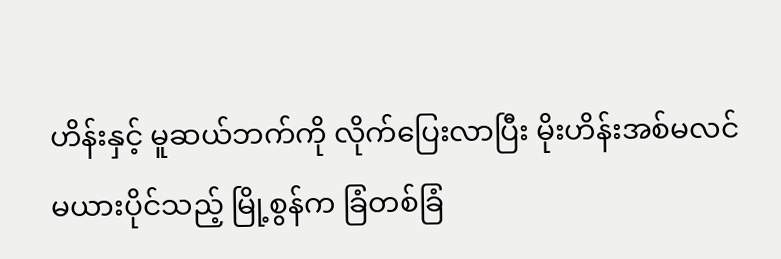ဟိန်းနှင့် မူဆယ်ဘက်ကို လိုက်ပြေးလာပြီး မိုးဟိန်းအစ်မလင်မယားပိုင်သည့် မြို့စွန်က ခြံတစ်ခြံ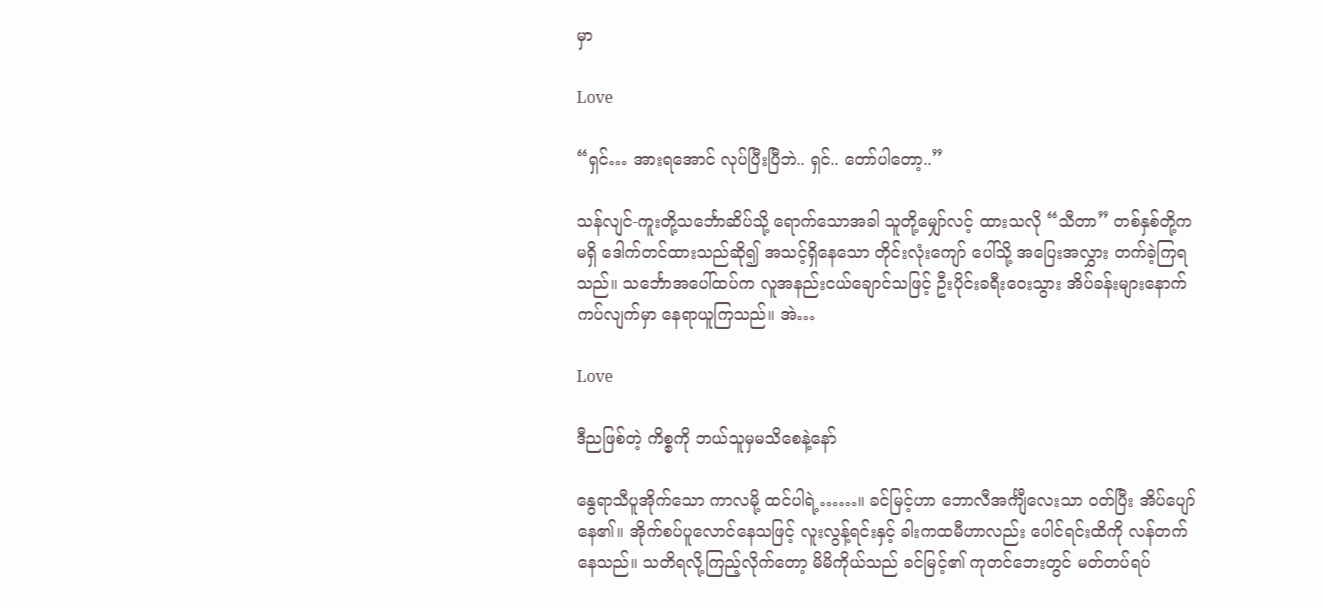မှာ

Love

“ရှင်… အားရအောင် လုပ်ပြီးပြီဘဲ.. ရှင်.. တော်ပါတော့..”

သန်လျင်-ကူးတို့သင်္ဘောဆိပ်သို့ ရောက်သောအခါ သူတို့မျှော်လင့် ထားသလို “သီတာ” တစ်နှစ်တို့က မရှိ ဒေါက်တင်ထားသည်ဆို၍ အသင့်ရှိနေသော တိုင်းလုံးကျော် ပေါ်သို့ အပြေးအလွှား တက်ခဲ့ကြရသည်။ သင်္ဘောအပေါ်ထပ်က လူအနည်းငယ်ချောင်သဖြင့် ဦးပိုင်းခရီးဝေးသွား အိပ်ခန်းများနောက် ကပ်လျက်မှာ နေရာယူကြသည်။ အဲ…

Love

ဒီညဖြစ်တဲ့ ကိစ္စကို ဘယ်သူမှမသိစေနဲ့နော်

နွေရာသီပူအိုက်သော ကာလမို့ ထင်ပါရဲ့……။ ခင်မြင့်ဟာ ဘောလီအင်္ကျီလေးသာ ဝတ်ပြီး အိပ်ပျော်နေ၏။ အိုက်စပ်ပူလောင်နေသဖြင့် လူးလွန့်ရင်းနှင့် ခါးကထမီဟာလည်း ပေါင်ရင်းထိကို လန်တက်နေသည်။ သတိရလို့ကြည့်လိုက်တော့ မိမိကိုယ်သည် ခင်မြင့်၏ ကုတင်ဘေးတွင် မတ်တပ်ရပ်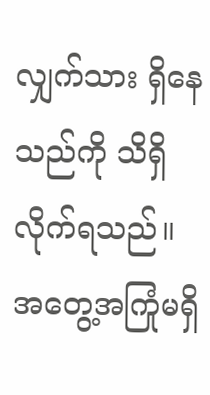လျှက်သား ရှိနေသည်ကို သိရှိလိုက်ရသည်။ အတွေ့အကြုံမရှိ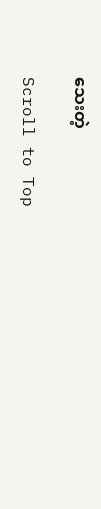သေးတဲ့

Scroll to Top